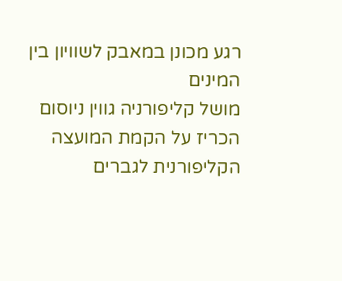רגע מכונן במאבק לשוויון בין המינים
מושל קליפורניה גווין ניוסום הכריז על הקמת המועצה הקליפורנית לגברים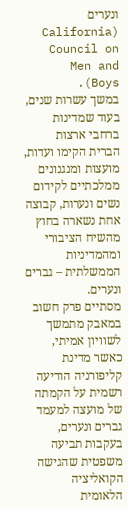ונערים (California Council on Men and Boys).
במשך עשרות שנים, בעוד שמדינות ברחבי ארצות הברית הקימו ועדות, מועצות ומנגנונים ממלכתיים לקידום נשים ונערות, קבוצה אחת נשארה בחוץ מהשיח הציבורי ומהמדיניות הממשלתית – גברים ונערים.
מסתיים פרק חשוב במאבק מתמשך לשוויון אמיתי, כאשר מדינת קליפורניה הודיעה רשמית על הקמתה של מועצה למעמד גברים ונערים, בעקבות תביעה משפטית שהגישה הקואליציה הלאומית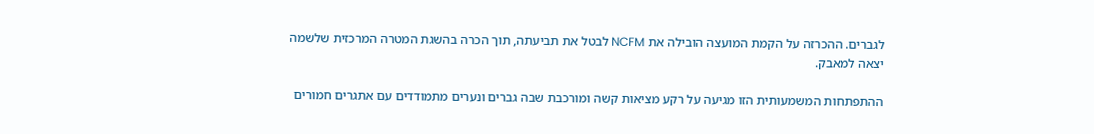לגברים. ההכרזה על הקמת המועצה הובילה את NCFM לבטל את תביעתה, תוך הכרה בהשגת המטרה המרכזית שלשמה יצאה למאבק.

ההתפתחות המשמעותית הזו מגיעה על רקע מציאות קשה ומורכבת שבה גברים ונערים מתמודדים עם אתגרים חמורים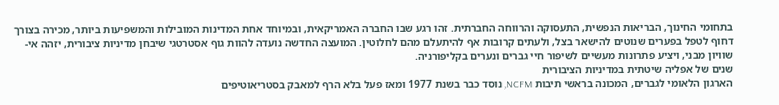בתחומי החינוך, הבריאות הנפשית, התעסוקה והרווחה החברתית. זהו רגע שבו החברה האמריקאית, ובמיוחד אחת המדינות המובילות והמשפיעות ביותר, מכירה בצורך דחוף לטפל בפערים שנוטים להישאר בצל, ולעתים קרובות אף להיתעלם מהם לחלוטין. המועצה החדשה נועדה להוות גוף אסטרטגי שיבחן מדיניות ציבורית, יזהה אי-שוויון מבני, ויציע פתרונות מעשיים לשיפור חיי גברים ונערים בקליפורניה.
שנים של אפליה שיטתית במדיניות הציבורית
הארגון הלאומי לגברים, המכונה בראשי תיבות NCFM, נוסד כבר בשנת 1977 ומאז פעל בלא הרף למאבק בסטריאוטיפים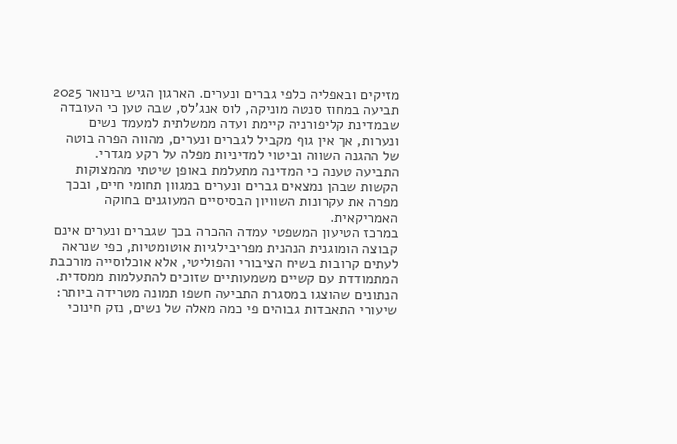מזיקים ובאפליה כלפי גברים ונערים. הארגון הגיש בינואר 2025 תביעה במחוז סנטה מוניקה, לוס אנג'לס, שבה טען כי העובדה שבמדינת קליפורניה קיימת ועדה ממשלתית למעמד נשים ונערות, אך אין גוף מקביל לגברים ונערים, מהווה הפרה בוטה של ההגנה השווה וביטוי למדיניות מפלה על רקע מגדרי. התביעה טענה כי המדינה מתעלמת באופן שיטתי מהמצוקות הקשות שבהן נמצאים גברים ונערים במגוון תחומי חיים, ובכך מפרה את עקרונות השוויון הבסיסיים המעוגנים בחוקה האמריקאית.
במרכז הטיעון המשפטי עמדה ההכרה בכך שגברים ונערים אינם קבוצה הומוגנית הנהנית מפריבילגיות אוטומטיות, כפי שנראה לעתים קרובות בשיח הציבורי והפוליטי, אלא אוכלוסייה מורכבת המתמודדת עם קשיים משמעותיים שזוכים להתעלמות ממסדית. הנתונים שהוצגו במסגרת התביעה חשפו תמונה מטרידה ביותר: שיעורי התאבדות גבוהים פי כמה מאלה של נשים, נזק חינוכי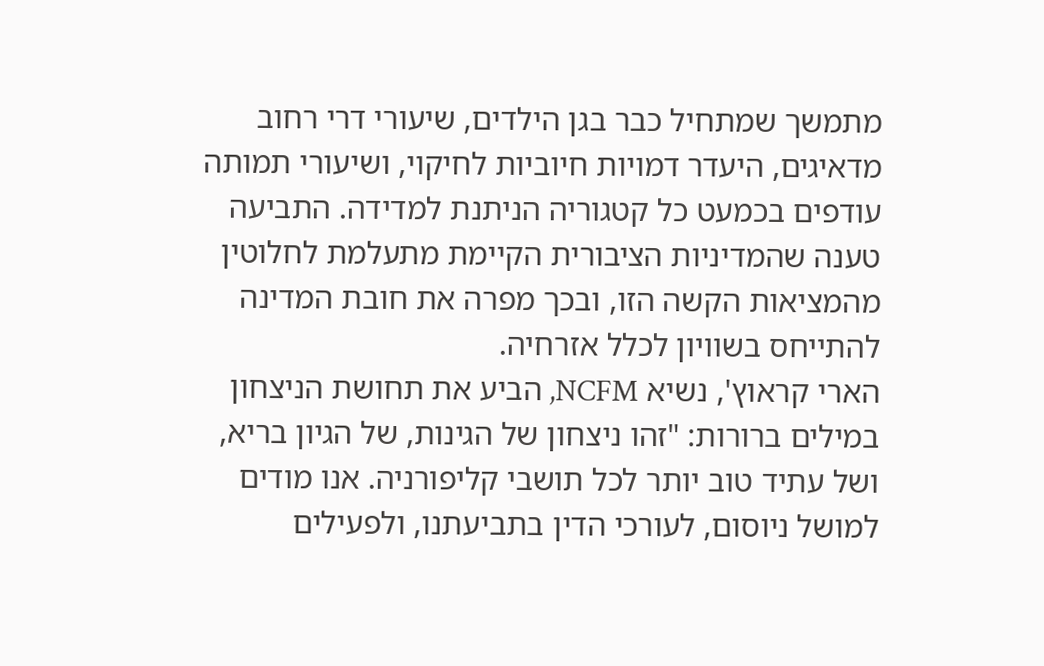מתמשך שמתחיל כבר בגן הילדים, שיעורי דרי רחוב מדאיגים, היעדר דמויות חיוביות לחיקוי, ושיעורי תמותה עודפים בכמעט כל קטגוריה הניתנת למדידה. התביעה טענה שהמדיניות הציבורית הקיימת מתעלמת לחלוטין מהמציאות הקשה הזו, ובכך מפרה את חובת המדינה להתייחס בשוויון לכלל אזרחיה.
הארי קראוץ', נשיא NCFM, הביע את תחושת הניצחון במילים ברורות: "זהו ניצחון של הגינות, של הגיון בריא, ושל עתיד טוב יותר לכל תושבי קליפורניה. אנו מודים למושל ניוסום, לעורכי הדין בתביעתנו, ולפעילים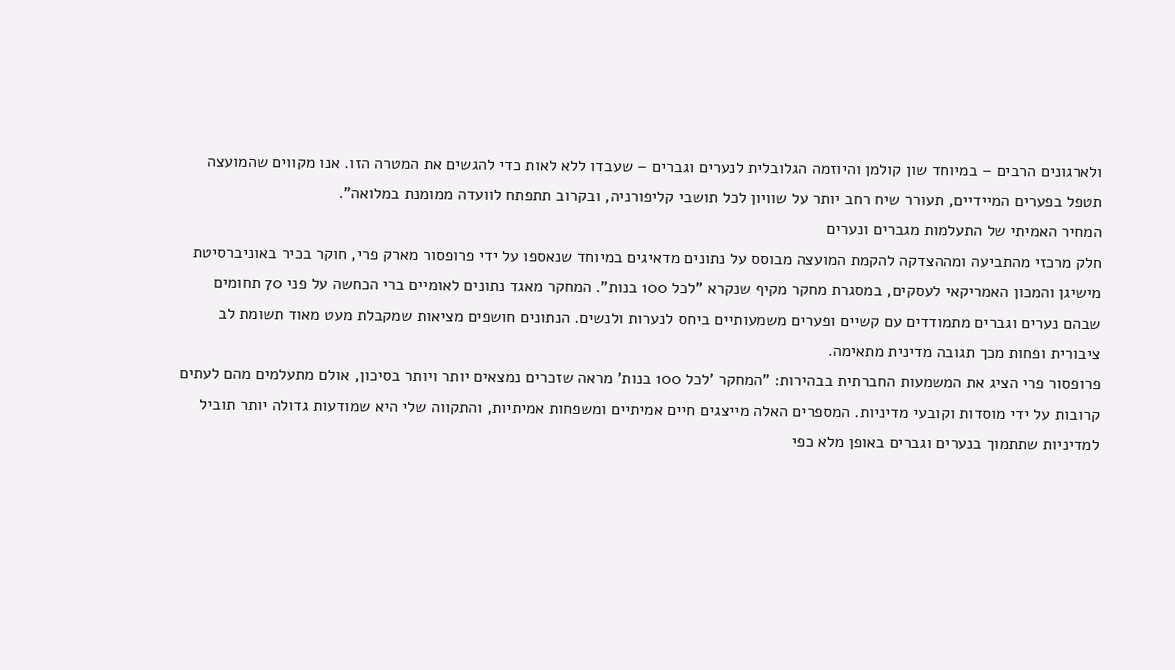ולארגונים הרבים – במיוחד שון קולמן והיוזמה הגלובלית לנערים וגברים – שעבדו ללא לאות כדי להגשים את המטרה הזו. אנו מקווים שהמועצה תטפל בפערים המיידיים, תעורר שיח רחב יותר על שוויון לכל תושבי קליפורניה, ובקרוב תתפתח לוועדה ממומנת במלואה".
המחיר האמיתי של התעלמות מגברים ונערים
חלק מרכזי מהתביעה ומההצדקה להקמת המועצה מבוסס על נתונים מדאיגים במיוחד שנאספו על ידי פרופסור מארק פרי, חוקר בכיר באוניברסיטת מישיגן והמכון האמריקאי לעסקים, במסגרת מחקר מקיף שנקרא "לכל 100 בנות". המחקר מאגד נתונים לאומיים ברי הכחשה על פני 70 תחומים שבהם נערים וגברים מתמודדים עם קשיים ופערים משמעותיים ביחס לנערות ולנשים. הנתונים חושפים מציאות שמקבלת מעט מאוד תשומת לב ציבורית ופחות מכך תגובה מדינית מתאימה.
פרופסור פרי הציג את המשמעות החברתית בבהירות: "המחקר 'לכל 100 בנות' מראה שזכרים נמצאים יותר ויותר בסיכון, אולם מתעלמים מהם לעתים קרובות על ידי מוסדות וקובעי מדיניות. המספרים האלה מייצגים חיים אמיתיים ומשפחות אמיתיות, והתקווה שלי היא שמודעות גדולה יותר תוביל למדיניות שתתמוך בנערים וגברים באופן מלא כפי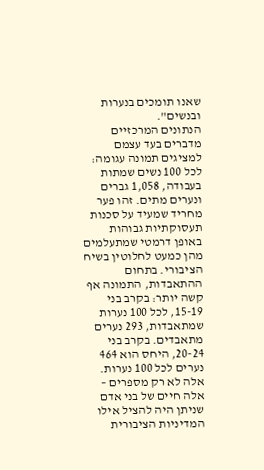שאנו תומכים בנערות ובנשים".
הנתונים המרכזיים מדברים בעד עצמם למציגים תמונה עגומה: לכל 100 נשים שמתות בעבודה, 1,058 גברים ונערים מתים. זהו פער מחריד שמעיד על סכנות תעסוקתיות גבוהות באופן דרמטי שמתעלמים מהן כמעט לחלוטין בשיח הציבורי. בתחום ההתאבדות, התמונה אף קשה יותר: בקרב בני 15-19, לכל 100 נערות שמתאבדות, 293 נערים מתאבדים. בקרב בני 20-24, היחס הוא 464 נערים לכל 100 נערות. אלה לא רק מספרים – אלה חיים של בני אדם שניתן היה להציל אילו המדיניות הציבורית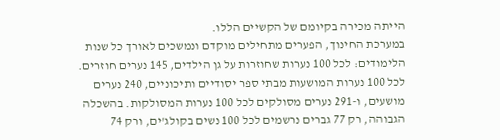הייתה מכירה בקיומם של הקשיים הללו.
במערכת החינוך, הפערים מתחילים מוקדם ונמשכים לאורך כל שנות הלימודים: לכל 100 נערות שחוזרות על גן הילדים, 145 נערים חוזרים. לכל 100 נערות המושעות מבתי ספר יסודיים ותיכוניים, 240 נערים מושעים, ו-291 נערים מסולקים לכל 100 נערות המסולקות. בהשכלה הגבוהה, רק 77 גברים נרשמים לכל 100 נשים בקולג'ים, ורק 74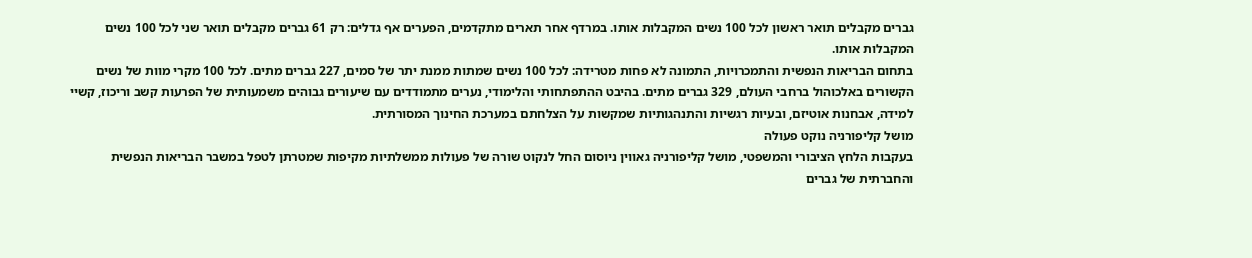גברים מקבלים תואר ראשון לכל 100 נשים המקבלות אותו. במרדף אחר תארים מתקדמים, הפערים אף גדלים: רק 61 גברים מקבלים תואר שני לכל 100 נשים המקבלות אותו.
בתחום הבריאות הנפשית והתמכרויות, התמונה לא פחות מטרידה: לכל 100 נשים שמתות ממנת יתר של סמים, 227 גברים מתים. לכל 100 מקרי מוות של נשים הקשורים באלכוהול ברחבי העולם, 329 גברים מתים. בהיבט ההתפתחותי והלימודי, נערים מתמודדים עם שיעורים גבוהים משמעותית של הפרעות קשב וריכוז, קשיי למידה, אבחנות אוטיזם, ובעיות רגשיות והתנהגותיות שמקשות על הצלחתם במערכת החינוך המסורתית.
מושל קליפורניה נוקט פעולה
בעקבות הלחץ הציבורי והמשפטי, מושל קליפורניה גאווין ניוסום החל לנקוט שורה של פעולות ממשלתיות מקיפות שמטרתן לטפל במשבר הבריאות הנפשית והחברתית של גברים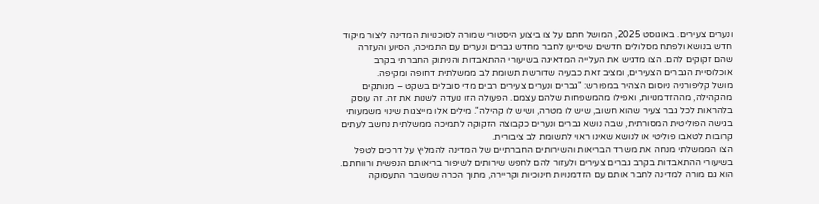ונערים צעירים. באוגוסט 2025, המושל חתם על צו ביצוע היסטורי שמורה לסוכנויות המדינה ליצור מיקוד חדש בנושא ולפתח מסלולים חדשים שיסייעו לחבר מחדש גברים ונערים עם התמיכה, הסיוע והעזרה שהם זקוקים להם. הצו מדגיש את העלייה המדאיגה בשיעורי ההתאבדות והניתוק החברתי בקרב אוכלוסיית הגברים הצעירים, ומציב זאת כבעיה שדורשת תשומת לב ממשלתית דחופה ומקיפה.
מושל קליפורניה ניוסום הצהיר במפורש: "גברים ונערים צעירים רבים מדי סובלים בשקט – מנותקים מהקהילה, מההזדמנויות, ואפילו מהמשפחות שלהם עצמם. הפעולה הזו נועדה לשנות את זה. זה עוסק בלהראות לכל גבר צעיר שהוא חשוב, שיש לו מטרה, ושיש לו קהילה". מילים אלו מייצגות שינוי משמעותי בגישה הפוליטית המסורתית, שבה נושא גברים ונערים כקבוצה הזקוקה לתמיכה ממשלתית נחשב לעתים קרובות לטאבו פוליטי או לנושא שאינו ראוי לתשומת לב ציבורית.
הצו הממשלתי מנחה את משרד הבריאות והשירותים החברתיים של המדינה להמליץ על דרכים לטפל בשיעורי ההתאבדות בקרב גברים צעירים ולעזור להם לחפש שירותים לשיפור בריאותם הנפשית ורווחתם. הוא גם מורה למדינה לחבר אותם עם הזדמנויות חינוכיות וקריירה, מתוך הכרה שמשבר התעסוקה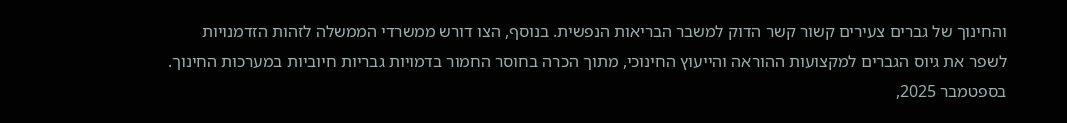והחינוך של גברים צעירים קשור קשר הדוק למשבר הבריאות הנפשית. בנוסף, הצו דורש ממשרדי הממשלה לזהות הזדמנויות לשפר את גיוס הגברים למקצועות ההוראה והייעוץ החינוכי, מתוך הכרה בחוסר החמור בדמויות גבריות חיוביות במערכות החינוך.
בספטמבר 2025,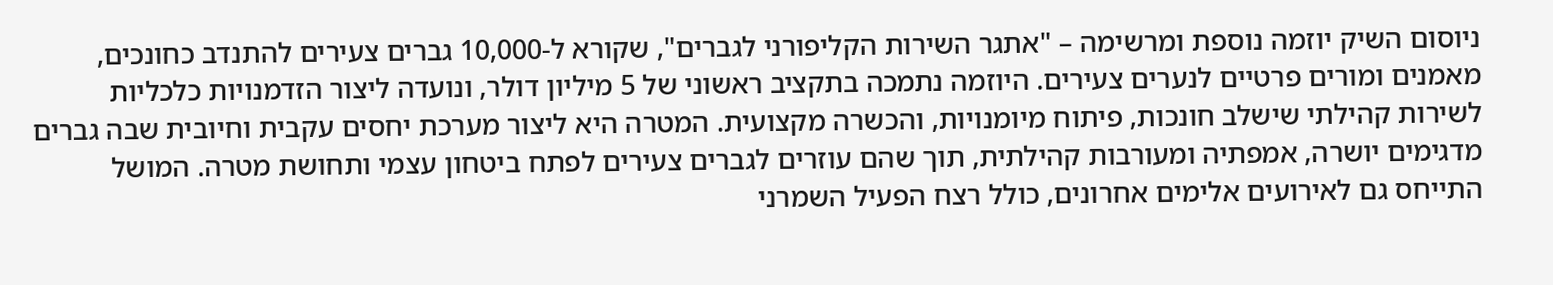ניוסום השיק יוזמה נוספת ומרשימה – "אתגר השירות הקליפורני לגברים", שקורא ל-10,000 גברים צעירים להתנדב כחונכים, מאמנים ומורים פרטיים לנערים צעירים. היוזמה נתמכה בתקציב ראשוני של 5 מיליון דולר, ונועדה ליצור הזדמנויות כלכליות לשירות קהילתי שישלב חונכות, פיתוח מיומנויות, והכשרה מקצועית. המטרה היא ליצור מערכת יחסים עקבית וחיובית שבה גברים מדגימים יושרה, אמפתיה ומעורבות קהילתית, תוך שהם עוזרים לגברים צעירים לפתח ביטחון עצמי ותחושת מטרה. המושל התייחס גם לאירועים אלימים אחרונים, כולל רצח הפעיל השמרני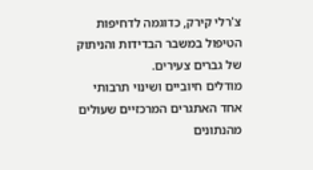צ'רלי קירק, כדוגמה לדחיפות הטיפול במשבר הבדידות והניתוק של גברים צעירים.
מודלים חיוביים ושינוי תרבותי
אחד האתגרים המרכזיים שעולים מהנתונים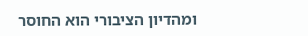ומהדיון הציבורי הוא החוסר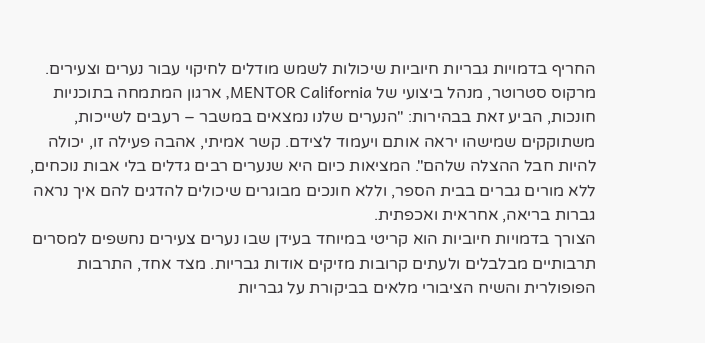החריף בדמויות גבריות חיוביות שיכולות לשמש מודלים לחיקוי עבור נערים וצעירים. מרקוס סטרוטר, מנהל ביצועי של MENTOR California, ארגון המתמחה בתוכניות חונכות, הביע זאת בבהירות: "הנערים שלנו נמצאים במשבר – רעבים לשייכות, משתוקקים שמישהו יראה אותם ויעמוד לצידם. קשר אמיתי, אהבה פעילה זו, יכולה להיות חבל ההצלה שלהם". המציאות כיום היא שנערים רבים גדלים בלי אבות נוכחים, ללא מורים גברים בבית הספר, וללא חונכים מבוגרים שיכולים להדגים להם איך נראה גברות בריאה, אחראית ואכפתית.
הצורך בדמויות חיוביות הוא קריטי במיוחד בעידן שבו נערים צעירים נחשפים למסרים תרבותיים מבלבלים ולעתים קרובות מזיקים אודות גבריות. מצד אחד, התרבות הפופולרית והשיח הציבורי מלאים בביקורת על גבריות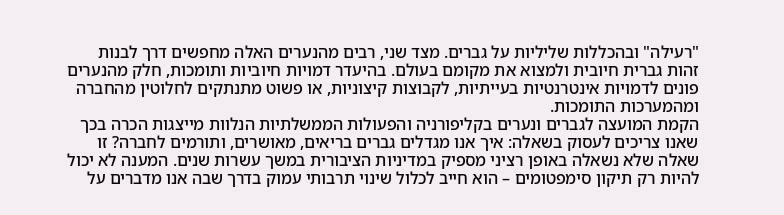"רעילה" ובהכללות שליליות על גברים. מצד שני, רבים מהנערים האלה מחפשים דרך לבנות זהות גברית חיובית ולמצוא את מקומם בעולם. בהיעדר דמויות חיוביות ותומכות, חלק מהנערים פונים לדמויות אינטרנטיות בעייתיות, לקבוצות קיצוניות, או פשוט מתנתקים לחלוטין מהחברה ומהמערכות התומכות.
הקמת המועצה לגברים ונערים בקליפורניה והפעולות הממשלתיות הנלוות מייצגות הכרה בכך שאנו צריכים לעסוק בשאלה: איך אנו מגדלים גברים בריאים, מאושרים, ותורמים לחברה? זו שאלה שלא נשאלה באופן רציני מספיק במדיניות הציבורית במשך עשרות שנים. המענה לא יכול להיות רק תיקון סימפטומים – הוא חייב לכלול שינוי תרבותי עמוק בדרך שבה אנו מדברים על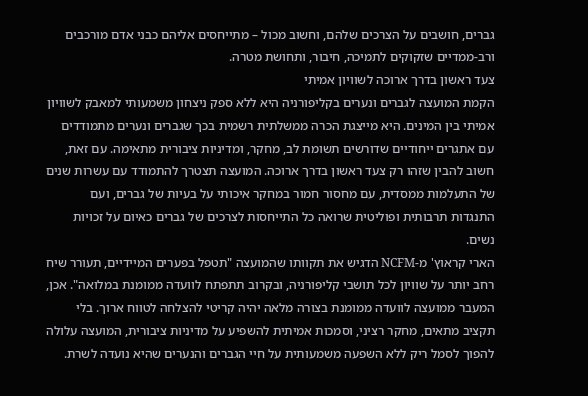גברים, חושבים על הצרכים שלהם, וחשוב מכול – מתייחסים אליהם כבני אדם מורכבים ורב-ממדיים שזקוקים לתמיכה, חיבור, ותחושת מטרה.
צעד ראשון בדרך ארוכה לשוויון אמיתי
הקמת המועצה לגברים ונערים בקליפורניה היא ללא ספק ניצחון משמעותי למאבק לשוויון אמיתי בין המינים. היא מייצגת הכרה ממשלתית רשמית בכך שגברים ונערים מתמודדים עם אתגרים ייחודיים שדורשים תשומת לב, מחקר, ומדיניות ציבורית מתאימה. עם זאת, חשוב להבין שזהו רק צעד ראשון בדרך ארוכה. המועצה תצטרך להתמודד עם עשרות שנים של התעלמות ממסדית, עם מחסור חמור במחקר איכותי על בעיות של גברים, ועם התנגדות תרבותית ופוליטית שרואה כל התייחסות לצרכים של גברים כאיום על זכויות נשים.
הארי קראוץ' מ-NCFM הדגיש את תקוותו שהמועצה "תטפל בפערים המיידיים, תעורר שיח רחב יותר על שוויון לכל תושבי קליפורניה, ובקרוב תתפתח לוועדה ממומנת במלואה". אכן, המעבר ממועצה לוועדה ממומנת בצורה מלאה יהיה קריטי להצלחה לטווח ארוך. בלי תקציב מתאים, מחקר רציני, וסמכות אמיתית להשפיע על מדיניות ציבורית, המועצה עלולה להפוך לסמל ריק ללא השפעה משמעותית על חיי הגברים והנערים שהיא נועדה לשרת.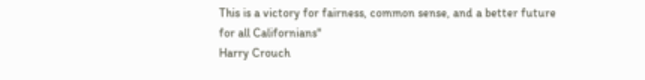This is a victory for fairness, common sense, and a better future for all Californians"
Harry Crouch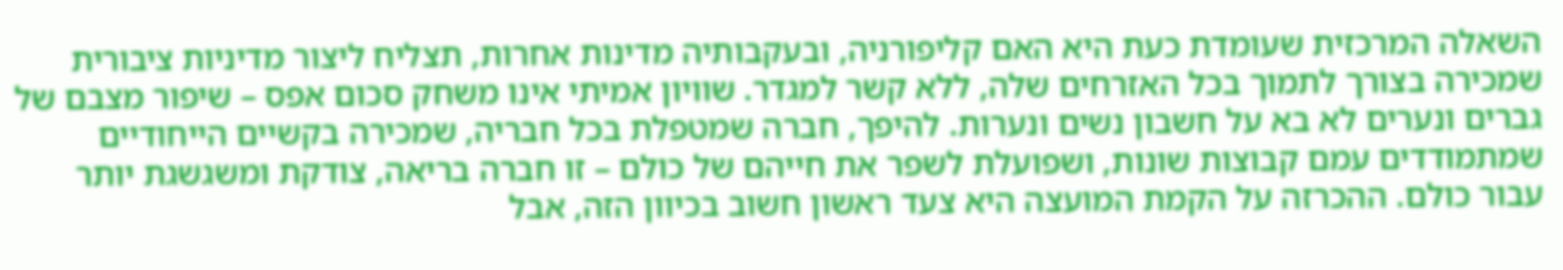השאלה המרכזית שעומדת כעת היא האם קליפורניה, ובעקבותיה מדינות אחרות, תצליח ליצור מדיניות ציבורית שמכירה בצורך לתמוך בכל האזרחים שלה, ללא קשר למגדר. שוויון אמיתי אינו משחק סכום אפס – שיפור מצבם של גברים ונערים לא בא על חשבון נשים ונערות. להיפך, חברה שמטפלת בכל חבריה, שמכירה בקשיים הייחודיים שמתמודדים עמם קבוצות שונות, ושפועלת לשפר את חייהם של כולם – זו חברה בריאה, צודקת ומשגשגת יותר עבור כולם. ההכרזה על הקמת המועצה היא צעד ראשון חשוב בכיוון הזה, אבל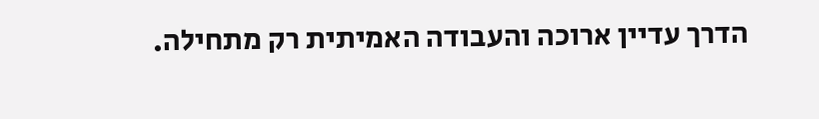הדרך עדיין ארוכה והעבודה האמיתית רק מתחילה.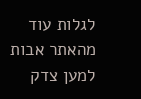לגלות עוד מהאתר אבות למען צדק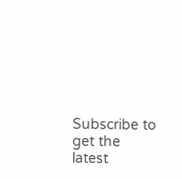Subscribe to get the latest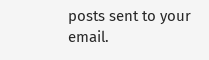posts sent to your email.